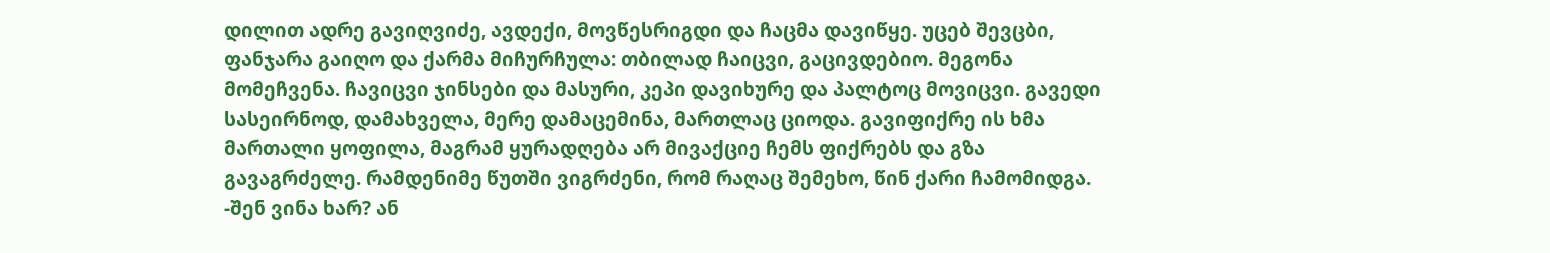დილით ადრე გავიღვიძე, ავდექი, მოვწესრიგდი და ჩაცმა დავიწყე. უცებ შევცბი, ფანჯარა გაიღო და ქარმა მიჩურჩულა: თბილად ჩაიცვი, გაცივდებიო. მეგონა მომეჩვენა. ჩავიცვი ჯინსები და მასური, კეპი დავიხურე და პალტოც მოვიცვი. გავედი სასეირნოდ, დამახველა, მერე დამაცემინა, მართლაც ციოდა. გავიფიქრე ის ხმა მართალი ყოფილა, მაგრამ ყურადღება არ მივაქციე ჩემს ფიქრებს და გზა გავაგრძელე. რამდენიმე წუთში ვიგრძენი, რომ რაღაც შემეხო, წინ ქარი ჩამომიდგა.
-შენ ვინა ხარ? ან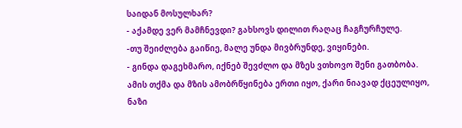საიდან მოსულხარ?
- აქამდე ვერ მამჩნევდი? გახსოვს დილით რაღაც ჩაგჩურჩულე.
-თუ შეიძლება გაიწიე, მალე უნდა მივბრუნდე, ვიყინები.
- გინდა დაგეხმარო, იქნებ შევძლო და მზეს ვთხოვო შენი გათბობა.
ამის თქმა და მზის ამობრწყინება ერთი იყო, ქარი ნიავად ქცეულიყო, ნაზი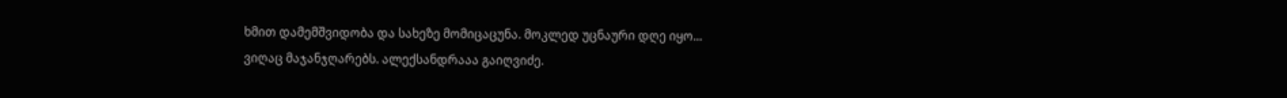ხმით დამემშვიდობა და სახეზე მომიცაცუნა. მოკლედ უცნაური დღე იყო...
ვიღაც მაჯანჯღარებს. ალექსანდრააა გაიღვიძე.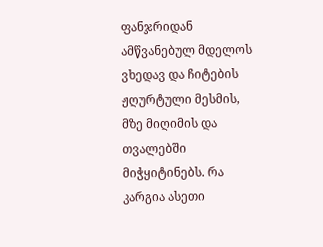ფანჯრიდან ამწვანებულ მდელოს ვხედავ და ჩიტების ჟღურტული მესმის, მზე მიღიმის და თვალებში მიჭყიტინებს. რა კარგია ასეთი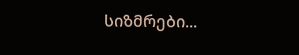სიზმრები...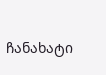ჩანახატი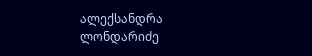ალექსანდრა ლონდარიძე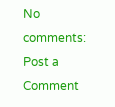No comments:
Post a Comment